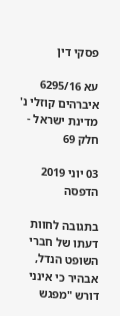פסקי דין

עא 6295/16 איברהים קוזלי נ' מדינת ישראל - חלק 69

03 יוני 2019
הדפסה

בתגובה לחוות דעתו של חברי השופט הנדל, אבהיר כי אינני דורש "מפגש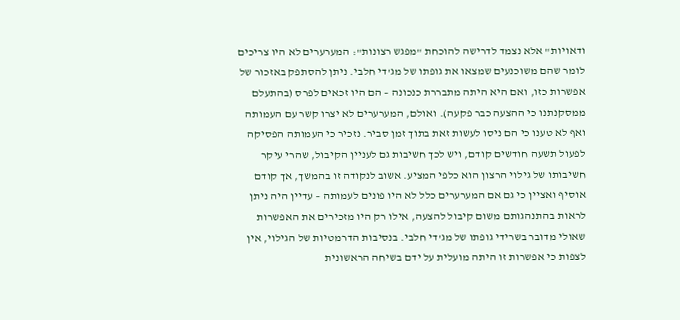ודאויות" אלא נצמד לדרישה להוכחת "מפגש רצונות": המערערים לא היו צריכים לומר שהם משוכנעים שמצאו את גופתו של מג'די חלבי. ניתן להסתפק באזכור של אפשרות כזו, ואם היא היתה מתבררת כנכונה – הם היו זכאים לפרס (בהתעלם ממסקנתנו כי ההצעה כבר פקעה). ואולם, המערערים לא יצרו קשר עם העמותה ואף לא טענו כי הם ניסו לעשות זאת בתוך זמן סביר. נזכיר כי העמותה הפסיקה לפעול תשעה חודשים קודם, ויש לכך חשיבות גם לעניין הקיבול, שהרי עיקר חשיבותו של גילוי הרצון הוא כלפי המציע. אשוב לנקודה זו בהמשך, אך קודם אוסיף ואציין כי גם אם המערערים כלל לא היו פונים לעמותה – עדיין היה ניתן לראות בהתנהגותם משום קיבול להצעה, אילו רק היו מזכירים את האפשרות שאולי מדובר בשרידי גופתו של מג'די חלבי. בנסיבות הדרמטיות של הגילוי, אין לצפות כי אפשרות זו היתה מועלית על ידם בשיחה הראשונית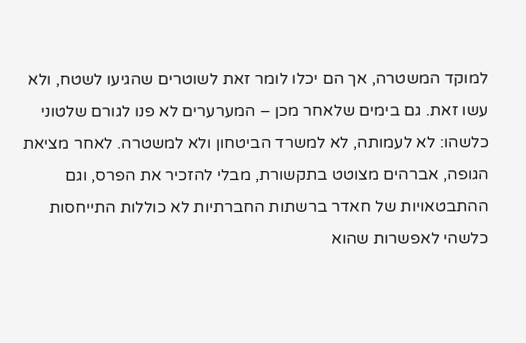למוקד המשטרה, אך הם יכלו לומר זאת לשוטרים שהגיעו לשטח, ולא עשו זאת. גם בימים שלאחר מכן – המערערים לא פנו לגורם שלטוני כלשהו: לא לעמותה, לא למשרד הביטחון ולא למשטרה. לאחר מציאת הגופה, אברהים מצוטט בתקשורת, מבלי להזכיר את הפרס, וגם ההתבטאויות של חאדר ברשתות החברתיות לא כוללות התייחסות כלשהי לאפשרות שהוא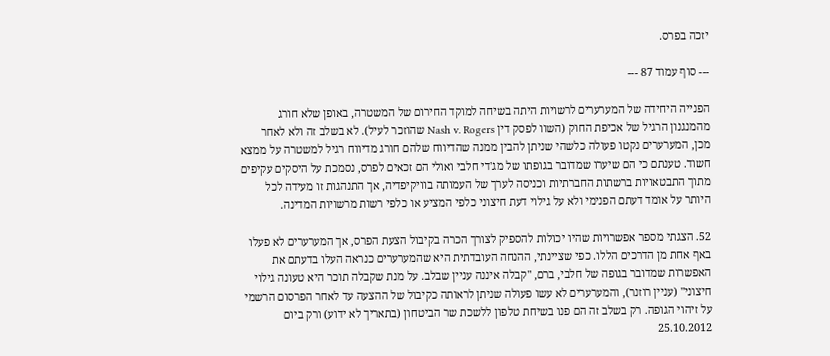יזכה בפרס.

--- סוף עמוד 87 ---

הפנייה היחידה של המערערים לרשויות היתה בשיחה למוקד החירום של המשטרה, באופן שלא חורג מהמנגנון הרגיל של אכיפת החוק (השוו לפסק דין Nash v. Rogers שהוזכר לעיל). לא בשלב זה ולא לאחר מכן, המערערים נקטו פעולה כלשהי שניתן להבין ממנה שהדיווח שלהם חורג מדיווח רגיל למשטרה על ממצא חשוד. טענתם כי הם שיערו שמדובר בגופתו של מג'די חלבי ואולי הם זכאים לפרס, נסמכת על היסקים עקיפים מתוך התבטאויות ברשתות החברתיות וכניסה לערך של העמותה בוויקיפדיה, אך התנהגות זו מעידה לכל היותר על אומד דעתם הפנימי ולא על גילוי דעת חיצוני כלפי המציע או כלפי רשות מרשויות המדינה.

52. הצגתי מספר אפשרויות שהיו יכולות להספיק לצורך הכרה בקיבול הצעת הפרס, אך המערערים לא פעלו באף אחת מן הדרכים הללו. כפי שציינתי, ההנחה העובדתית היא שהמערערים כנראה העלו בדעתם את האפשרות שמדובר בגופה של חלבי, ברם, "קבלה איננה עניין שבלב. על מנת שקבלה תוכר היא טעונה גילוי חיצוני" (עניין רוזנר), והמערערים לא עשו פעולה שניתן לראותה כקיבול של ההצעה עד לאחר הפרסום הרשמי על זיהוי הגופה. רק בשלב זה הם פנו בשיחת טלפון ללשכת שר הביטחון (בתאריך לא ידוע) ורק ביום 25.10.2012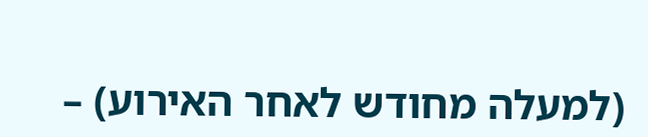(למעלה מחודש לאחר האירוע) –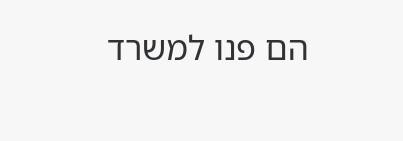הם פנו למשרד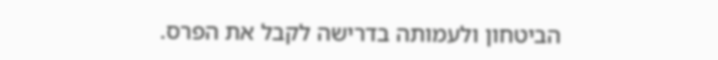הביטחון ולעמותה בדרישה לקבל את הפרס.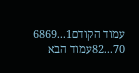עמוד הקודם1...6869
70...82עמוד הבא